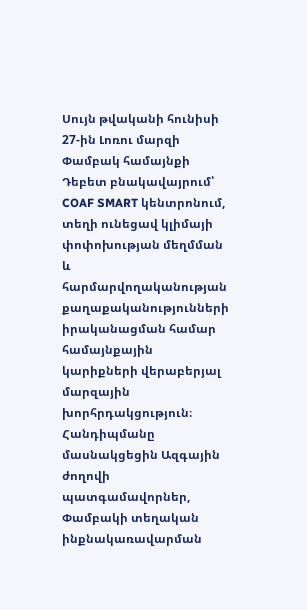Սույն թվականի հունիսի 27-ին Լոռու մարզի Փամբակ համայնքի Դեբետ բնակավայրում՝ COAF SMART կենտրոնում, տեղի ունեցավ կլիմայի փոփոխության մեղմման և հարմարվողականության քաղաքականությունների իրականացման համար համայնքային կարիքների վերաբերյալ մարզային խորհրդակցություն։ Հանդիպմանը մասնակցեցին Ազգային ժողովի պատգամավորներ, Փամբակի տեղական ինքնակառավարման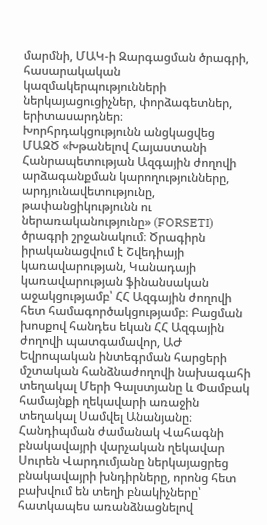մարմնի, ՄԱԿ-ի Զարգացման ծրագրի, հասարակական կազմակերպությունների ներկայացուցիչներ, փորձագետներ, երիտասարդներ։
Խորհրդակցությունն անցկացվեց ՄԱԶԾ «Խթանելով Հայաստանի Հանրապետության Ազգային ժողովի արձագանքման կարողությունները, արդյունավետությունը, թափանցիկությունն ու ներառականությունը» (FORSETI) ծրագրի շրջանակում։ Ծրագիրն իրականացվում է Շվեդիայի կառավարության, Կանադայի կառավարության ֆինանսական աջակցությամբ՝ ՀՀ Ազգային ժողովի հետ համագործակցությամբ։ Բացման խոսքով հանդես եկան ՀՀ Ազգային ժողովի պատգամավոր, ԱԺ Եվրոպական ինտեգրման հարցերի մշտական հանձնաժողովի նախագահի տեղակալ Մերի Գալստյանը և Փամբակ համայնքի ղեկավարի առաջին տեղակալ Սամվել Անանյանը։
Հանդիպման ժամանակ Վահագնի բնակավայրի վարչական ղեկավար Սուրեն Վարդումյանը ներկայացրեց բնակավայրի խնդիրները, որոնց հետ բախվում են տեղի բնակիչները՝ հատկապես առանձնացնելով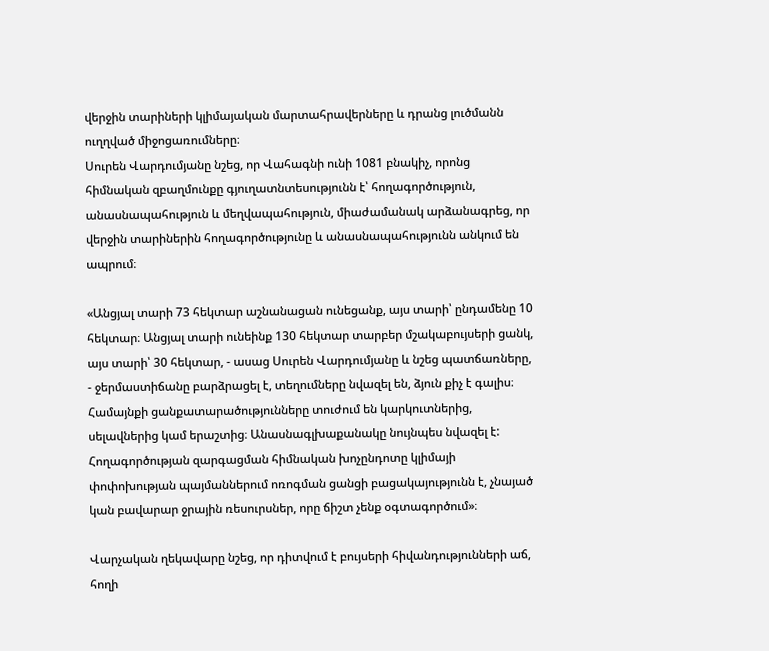վերջին տարիների կլիմայական մարտահրավերները և դրանց լուծմանն ուղղված միջոցառումները։
Սուրեն Վարդումյանը նշեց, որ Վահագնի ունի 1081 բնակիչ, որոնց հիմնական զբաղմունքը գյուղատնտեսությունն է՝ հողագործություն, անասնապահություն և մեղվապահություն, միաժամանակ արձանագրեց, որ վերջին տարիներին հողագործությունը և անասնապահությունն անկում են ապրում։

«Անցյալ տարի 73 հեկտար աշնանացան ունեցանք, այս տարի՝ ընդամենը 10 հեկտար։ Անցյալ տարի ունեինք 130 հեկտար տարբեր մշակաբույսերի ցանկ, այս տարի՝ 30 հեկտար, - ասաց Սուրեն Վարդումյանը և նշեց պատճառները, - ջերմաստիճանը բարձրացել է, տեղումները նվազել են, ձյուն քիչ է գալիս։ Համայնքի ցանքատարածությունները տուժում են կարկուտներից, սելավներից կամ երաշտից։ Անասնագլխաքանակը նույնպես նվազել է:
Հողագործության զարգացման հիմնական խոչընդոտը կլիմայի փոփոխության պայմաններում ոռոգման ցանցի բացակայությունն է, չնայած կան բավարար ջրային ռեսուրսներ, որը ճիշտ չենք օգտագործում»։

Վարչական ղեկավարը նշեց, որ դիտվում է բույսերի հիվանդությունների աճ, հողի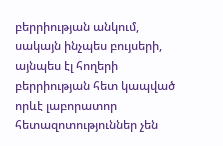բերրիության անկում, սակայն ինչպես բույսերի, այնպես էլ հողերի բերրիության հետ կապված որևէ լաբորատոր հետազոտություններ չեն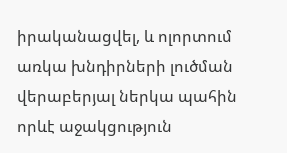իրականացվել, և ոլորտում առկա խնդիրների լուծման վերաբերյալ ներկա պահին որևէ աջակցություն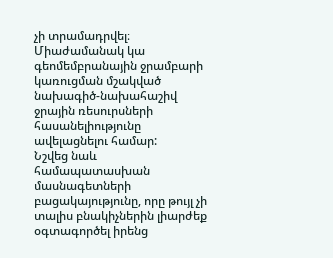չի տրամադրվել։ Միաժամանակ կա գեոմեմբրանային ջրամբարի կառուցման մշակված նախագիծ-նախահաշիվ ջրային ռեսուրսների հասանելիությունը ավելացնելու համար:
Նշվեց նաև համապատասխան մասնագետների բացակայությունը, որը թույլ չի տալիս բնակիչներին լիարժեք օգտագործել իրենց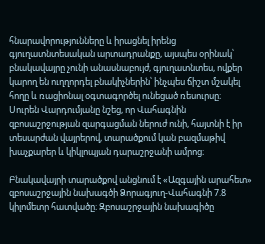հնարավորությունները և իրացնել իրենց գյուղատնտեսական արտադրանքը, այսպես օրինակ՝ բնակավայրը չունի անասնաբույժ, գյուղատնտես, ովքեր կարող են ուղղորդել բնակիչներին՝ ինչպես ճիշտ մշակել հողը և ռացիոնալ օգտագործել ունեցած ռեսուրսը։
Սուրեն Վարդումյանը նշեց, որ Վահագնին զբոսաշրջության զարգացման ներուժ ունի, հայտնի է իր տեսարժան վայրերով, տարածքում կան բազմաթիվ խաչքարեր և կիկլոպյան դարաշրջանի ամրոց։

Բնակավայրի տարածքով անցնում է «Ազգային արահետ» զբոսաշրջային նախագծի Ձորագյուղ-Վահագնի 7.8 կիլոմետր հատվածը։ Զբոսաշրջային նախագիծը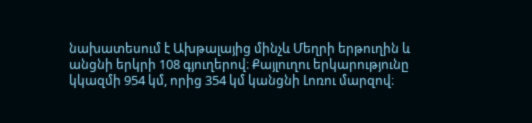նախատեսում է Ախթալայից մինչև Մեղրի երթուղին և անցնի երկրի 108 գյուղերով։ Քայլուղու երկարությունը կկազմի 954 կմ, որից 354 կմ կանցնի Լոռու մարզով։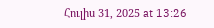Հուլիս 31, 2025 at 13:26